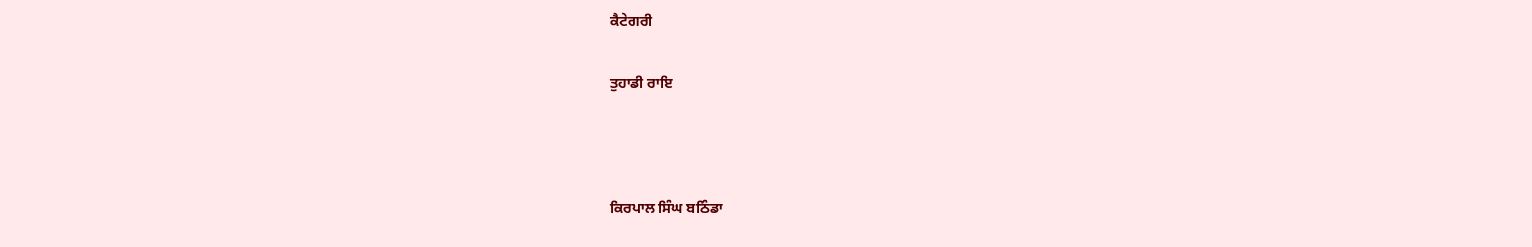ਕੈਟੇਗਰੀ

ਤੁਹਾਡੀ ਰਾਇ



ਕਿਰਪਾਲ ਸਿੰਘ ਬਠਿੰਡਾ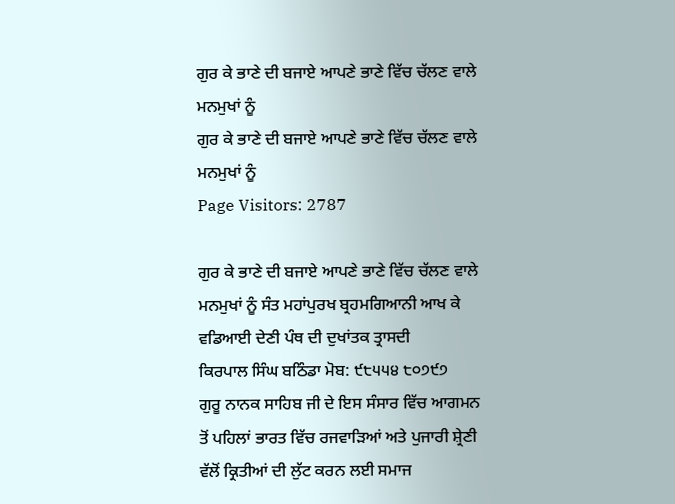ਗੁਰ ਕੇ ਭਾਣੇ ਦੀ ਬਜਾਏ ਆਪਣੇ ਭਾਣੇ ਵਿੱਚ ਚੱਲਣ ਵਾਲੇ ਮਨਮੁਖਾਂ ਨੂੰ
ਗੁਰ ਕੇ ਭਾਣੇ ਦੀ ਬਜਾਏ ਆਪਣੇ ਭਾਣੇ ਵਿੱਚ ਚੱਲਣ ਵਾਲੇ ਮਨਮੁਖਾਂ ਨੂੰ
Page Visitors: 2787

ਗੁਰ ਕੇ ਭਾਣੇ ਦੀ ਬਜਾਏ ਆਪਣੇ ਭਾਣੇ ਵਿੱਚ ਚੱਲਣ ਵਾਲੇ ਮਨਮੁਖਾਂ ਨੂੰ ਸੰਤ ਮਹਾਂਪੁਰਖ ਬ੍ਰਹਮਗਿਆਨੀ ਆਖ ਕੇ ਵਡਿਆਈ ਦੇਣੀ ਪੰਥ ਦੀ ਦੁਖਾਂਤਕ ਤ੍ਰਾਸਦੀ
ਕਿਰਪਾਲ ਸਿੰਘ ਬਠਿੰਡਾ ਮੋਬ: ੯੮੫੫੪ ੮੦੭੯੭
ਗੁਰੂ ਨਾਨਕ ਸਾਹਿਬ ਜੀ ਦੇ ਇਸ ਸੰਸਾਰ ਵਿੱਚ ਆਗਮਨ ਤੋਂ ਪਹਿਲਾਂ ਭਾਰਤ ਵਿੱਚ ਰਜਵਾੜਿਆਂ ਅਤੇ ਪੁਜਾਰੀ ਸ਼੍ਰੇਣੀ ਵੱਲੋਂ ਕ੍ਰਿਤੀਆਂ ਦੀ ਲੁੱਟ ਕਰਨ ਲਈ ਸਮਾਜ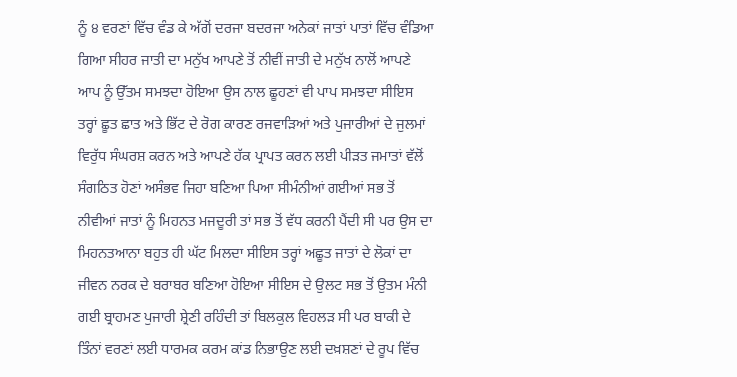ਨੂੰ ੪ ਵਰਣਾਂ ਵਿੱਚ ਵੰਡ ਕੇ ਅੱਗੋਂ ਦਰਜਾ ਬਦਰਜਾ ਅਨੇਕਾਂ ਜਾਤਾਂ ਪਾਤਾਂ ਵਿੱਚ ਵੰਡਿਆ ਗਿਆ ਸੀਹਰ ਜਾਤੀ ਦਾ ਮਨੁੱਖ ਆਪਣੇ ਤੋਂ ਨੀਵੀਂ ਜਾਤੀ ਦੇ ਮਨੁੱਖ ਨਾਲੋਂ ਆਪਣੇ ਆਪ ਨੂੰ ਉੱਤਮ ਸਮਝਦਾ ਹੋਇਆ ਉਸ ਨਾਲ ਛੂਹਣਾਂ ਵੀ ਪਾਪ ਸਮਝਦਾ ਸੀਇਸ ਤਰ੍ਹਾਂ ਛੂਤ ਛਾਤ ਅਤੇ ਭਿੱਟ ਦੇ ਰੋਗ ਕਾਰਣ ਰਜਵਾੜਿਆਂ ਅਤੇ ਪੁਜਾਰੀਆਂ ਦੇ ਜੁਲਮਾਂ ਵਿਰੁੱਧ ਸੰਘਰਸ਼ ਕਰਨ ਅਤੇ ਆਪਣੇ ਹੱਕ ਪ੍ਰਾਪਤ ਕਰਨ ਲਈ ਪੀੜਤ ਜਮਾਤਾਂ ਵੱਲੋਂ ਸੰਗਠਿਤ ਹੋਣਾਂ ਅਸੰਭਵ ਜਿਹਾ ਬਣਿਆ ਪਿਆ ਸੀਮੰਨੀਆਂ ਗਈਆਂ ਸਭ ਤੋਂ ਨੀਵੀਆਂ ਜਾਤਾਂ ਨੂੰ ਮਿਹਨਤ ਮਜਦੂਰੀ ਤਾਂ ਸਭ ਤੋਂ ਵੱਧ ਕਰਨੀ ਪੈਂਦੀ ਸੀ ਪਰ ਉਸ ਦਾ ਮਿਹਨਤਆਨਾ ਬਹੁਤ ਹੀ ਘੱਟ ਮਿਲਦਾ ਸੀਇਸ ਤਰ੍ਹਾਂ ਅਛੂਤ ਜਾਤਾਂ ਦੇ ਲੋਕਾਂ ਦਾ ਜੀਵਨ ਨਰਕ ਦੇ ਬਰਾਬਰ ਬਣਿਆ ਹੋਇਆ ਸੀਇਸ ਦੇ ਉਲਟ ਸਭ ਤੋਂ ਉਤਮ ਮੰਨੀ ਗਈ ਬ੍ਰਾਹਮਣ ਪੁਜਾਰੀ ਸ਼੍ਰੇਣੀ ਰਹਿੰਦੀ ਤਾਂ ਬਿਲਕੁਲ ਵਿਹਲੜ ਸੀ ਪਰ ਬਾਕੀ ਦੇ ਤਿੰਨਾਂ ਵਰਣਾਂ ਲਈ ਧਾਰਮਕ ਕਰਮ ਕਾਂਡ ਨਿਭਾਉਣ ਲਈ ਦਖ਼ਸ਼ਣਾਂ ਦੇ ਰੂਪ ਵਿੱਚ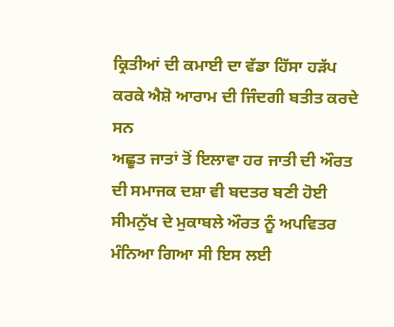ਕ੍ਰਿਤੀਆਂ ਦੀ ਕਮਾਈ ਦਾ ਵੱਡਾ ਹਿੱਸਾ ਹੜੱਪ ਕਰਕੇ ਐਸ਼ੋ ਆਰਾਮ ਦੀ ਜਿੰਦਗੀ ਬਤੀਤ ਕਰਦੇ ਸਨ
ਅਛੂਤ ਜਾਤਾਂ ਤੋਂ ਇਲਾਵਾ ਹਰ ਜਾਤੀ ਦੀ ਔਰਤ ਦੀ ਸਮਾਜਕ ਦਸ਼ਾ ਵੀ ਬਦਤਰ ਬਣੀ ਹੋਈ ਸੀਮਨੁੱਖ ਦੇ ਮੁਕਾਬਲੇ ਔਰਤ ਨੂੰ ਅਪਵਿਤਰ ਮੰਨਿਆ ਗਿਆ ਸੀ ਇਸ ਲਈ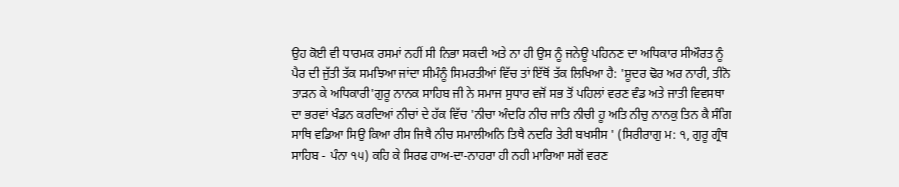ਉਹ ਕੋਈ ਵੀ ਧਾਰਮਕ ਰਸਮਾਂ ਨਹੀਂ ਸੀ ਨਿਭਾ ਸਕਦੀ ਅਤੇ ਨਾ ਹੀ ਉਸ ਨੂੰ ਜਨੇਊ ਪਹਿਨਣ ਦਾ ਅਧਿਕਾਰ ਸੀਔਰਤ ਨੂੰ ਪੈਰ ਦੀ ਜੁੱਤੀ ਤੱਕ ਸਮਝਿਆ ਜਾਂਦਾ ਸੀਮੰਨੂੰ ਸਿਮਰਤੀਆਂ ਵਿੱਚ ਤਾਂ ਇੱਥੋਂ ਤੱਕ ਲਿਖਿਆ ਹੈ: 'ਸ਼ੂਦਰ ਢੋਰ ਅਰ ਨਾਰੀ, ਤੀਨੋ ਤਾੜਨ ਕੇ ਅਧਿਕਾਰੀ'ਗੁਰੂ ਨਾਨਕ ਸਾਹਿਬ ਜੀ ਨੇ ਸਮਾਜ ਸੁਧਾਰ ਵਜੋਂ ਸਭ ਤੋਂ ਪਹਿਲਾਂ ਵਰਣ ਵੰਡ ਅਤੇ ਜਾਤੀ ਵਿਵਸਥਾ ਦਾ ਭਰਵਾਂ ਖੰਡਨ ਕਰਦਿਆਂ ਨੀਚਾਂ ਦੇ ਹੱਕ ਵਿੱਚ 'ਨੀਚਾ ਅੰਦਰਿ ਨੀਚ ਜਾਤਿ ਨੀਚੀ ਹੂ ਅਤਿ ਨੀਚੁ ਨਾਨਕੁ ਤਿਨ ਕੈ ਸੰਗਿ ਸਾਥਿ ਵਡਿਆ ਸਿਉ ਕਿਆ ਰੀਸ ਜਿਥੈ ਨੀਚ ਸਮਾਲੀਅਨਿ ਤਿਥੈ ਨਦਰਿ ਤੇਰੀ ਬਖਸੀਸ ' (ਸਿਰੀਰਾਗੁ ਮ: ੧, ਗੁਰੂ ਗ੍ਰੰਥ ਸਾਹਿਬ - ਪੰਨਾ ੧੫) ਕਹਿ ਕੇ ਸਿਰਫ ਹਾਅ-ਦਾ-ਨਾਹਰਾ ਹੀ ਨਹੀ ਮਾਰਿਆ ਸਗੋਂ ਵਰਣ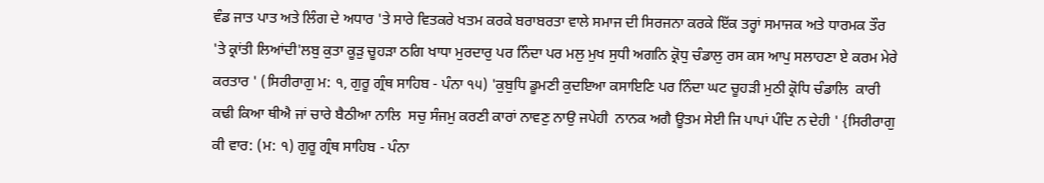ਵੰਡ ਜਾਤ ਪਾਤ ਅਤੇ ਲਿੰਗ ਦੇ ਅਧਾਰ 'ਤੇ ਸਾਰੇ ਵਿਤਕਰੇ ਖਤਮ ਕਰਕੇ ਬਰਾਬਰਤਾ ਵਾਲੇ ਸਮਾਜ ਦੀ ਸਿਰਜਨਾ ਕਰਕੇ ਇੱਕ ਤਰ੍ਹਾਂ ਸਮਾਜਕ ਅਤੇ ਧਾਰਮਕ ਤੌਰ 'ਤੇ ਕ੍ਰਾਂਤੀ ਲਿਆਂਦੀ'ਲਬੁ ਕੁਤਾ ਕੂੜੁ ਚੂਹੜਾ ਠਗਿ ਖਾਧਾ ਮੁਰਦਾਰੁ ਪਰ ਨਿੰਦਾ ਪਰ ਮਲੁ ਮੁਖ ਸੁਧੀ ਅਗਨਿ ਕ੍ਰੋਧੁ ਚੰਡਾਲੁ ਰਸ ਕਸ ਆਪੁ ਸਲਾਹਣਾ ਏ ਕਰਮ ਮੇਰੇ ਕਰਤਾਰ ' (ਸਿਰੀਰਾਗੁ ਮ: ੧, ਗੁਰੂ ਗ੍ਰੰਥ ਸਾਹਿਬ - ਪੰਨਾ ੧੫) 'ਕੁਬੁਧਿ ਡੂਮਣੀ ਕੁਦਇਆ ਕਸਾਇਣਿ ਪਰ ਨਿੰਦਾ ਘਟ ਚੂਹੜੀ ਮੁਠੀ ਕ੍ਰੋਧਿ ਚੰਡਾਲਿ  ਕਾਰੀ ਕਢੀ ਕਿਆ ਥੀਐ ਜਾਂ ਚਾਰੇ ਬੈਠੀਆ ਨਾਲਿ  ਸਚੁ ਸੰਜਮੁ ਕਰਣੀ ਕਾਰਾਂ ਨਾਵਣੁ ਨਾਉ ਜਪੇਹੀ  ਨਾਨਕ ਅਗੈ ਊਤਮ ਸੇਈ ਜਿ ਪਾਪਾਂ ਪੰਦਿ ਨ ਦੇਹੀ ' {ਸਿਰੀਰਾਗੁ  ਕੀ ਵਾਰ: (ਮ: ੧) ਗੁਰੂ ਗ੍ਰੰਥ ਸਾਹਿਬ - ਪੰਨਾ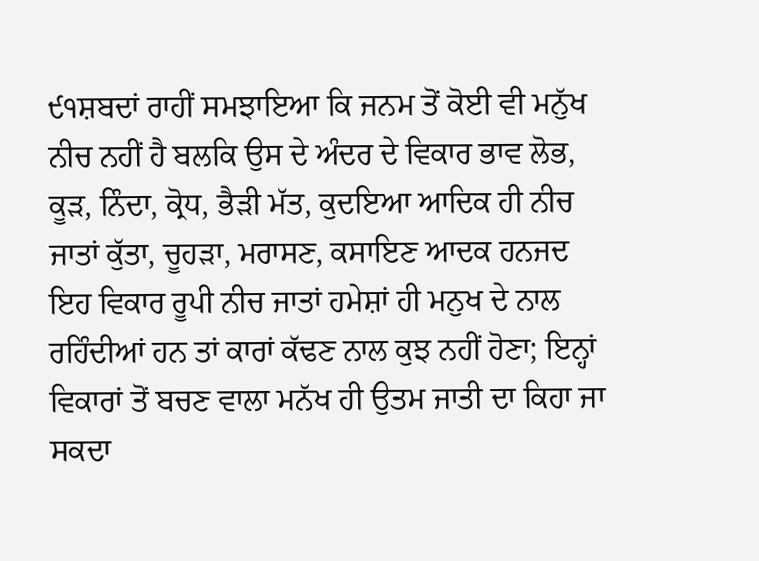੯੧ਸ਼ਬਦਾਂ ਰਾਹੀਂ ਸਮਝਾਇਆ ਕਿ ਜਨਮ ਤੋਂ ਕੋਈ ਵੀ ਮਨੁੱਖ ਨੀਚ ਨਹੀਂ ਹੈ ਬਲਕਿ ਉਸ ਦੇ ਅੰਦਰ ਦੇ ਵਿਕਾਰ ਭਾਵ ਲੋਭ, ਕੂੜ, ਨਿੰਦਾ, ਕ੍ਰੋਧ, ਭੈੜੀ ਮੱਤ, ਕੁਦਇਆ ਆਦਿਕ ਹੀ ਨੀਚ ਜਾਤਾਂ ਕੁੱਤਾ, ਚੂਹੜਾ, ਮਰਾਸਣ, ਕਸਾਇਣ ਆਦਕ ਹਨਜਦ ਇਹ ਵਿਕਾਰ ਰੂਪੀ ਨੀਚ ਜਾਤਾਂ ਹਮੇਸ਼ਾਂ ਹੀ ਮਨੁਖ ਦੇ ਨਾਲ ਰਹਿੰਦੀਆਂ ਹਨ ਤਾਂ ਕਾਰਾਂ ਕੱਢਣ ਨਾਲ ਕੁਝ ਨਹੀਂ ਹੋਣਾ; ਇਨ੍ਹਾਂ ਵਿਕਾਰਾਂ ਤੋਂ ਬਚਣ ਵਾਲਾ ਮਨੱਖ ਹੀ ਉਤਮ ਜਾਤੀ ਦਾ ਕਿਹਾ ਜਾ ਸਕਦਾ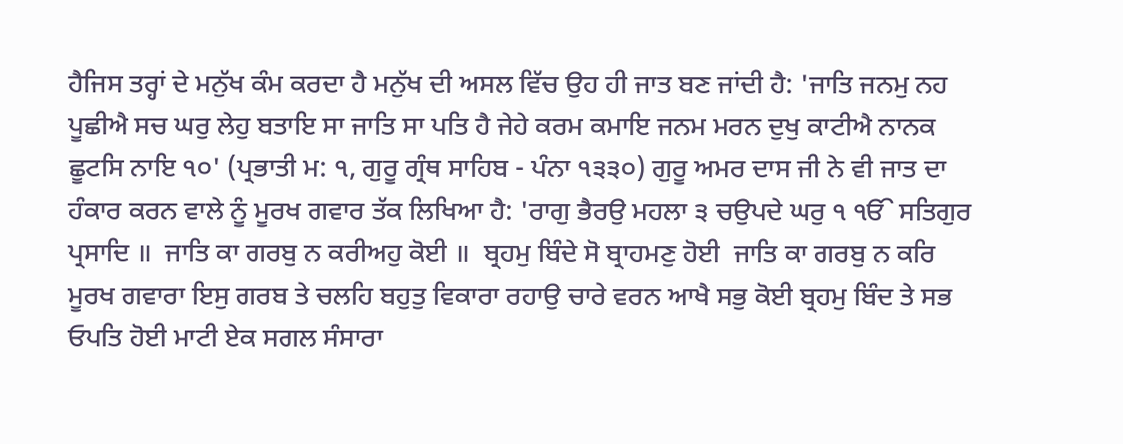ਹੈਜਿਸ ਤਰ੍ਹਾਂ ਦੇ ਮਨੁੱਖ ਕੰਮ ਕਰਦਾ ਹੈ ਮਨੁੱਖ ਦੀ ਅਸਲ ਵਿੱਚ ਉਹ ਹੀ ਜਾਤ ਬਣ ਜਾਂਦੀ ਹੈ: 'ਜਾਤਿ ਜਨਮੁ ਨਹ ਪੂਛੀਐ ਸਚ ਘਰੁ ਲੇਹੁ ਬਤਾਇ ਸਾ ਜਾਤਿ ਸਾ ਪਤਿ ਹੈ ਜੇਹੇ ਕਰਮ ਕਮਾਇ ਜਨਮ ਮਰਨ ਦੁਖੁ ਕਾਟੀਐ ਨਾਨਕ ਛੂਟਸਿ ਨਾਇ ੧੦' (ਪ੍ਰਭਾਤੀ ਮ: ੧, ਗੁਰੂ ਗ੍ਰੰਥ ਸਾਹਿਬ - ਪੰਨਾ ੧੩੩੦) ਗੁਰੂ ਅਮਰ ਦਾਸ ਜੀ ਨੇ ਵੀ ਜਾਤ ਦਾ ਹੰਕਾਰ ਕਰਨ ਵਾਲੇ ਨੂੰ ਮੂਰਖ ਗਵਾਰ ਤੱਕ ਲਿਖਿਆ ਹੈ: 'ਰਾਗੁ ਭੈਰਉ ਮਹਲਾ ੩ ਚਉਪਦੇ ਘਰੁ ੧ ੴ ਸਤਿਗੁਰ ਪ੍ਰਸਾਦਿ ॥  ਜਾਤਿ ਕਾ ਗਰਬੁ ਨ ਕਰੀਅਹੁ ਕੋਈ ॥  ਬ੍ਰਹਮੁ ਬਿੰਦੇ ਸੋ ਬ੍ਰਾਹਮਣੁ ਹੋਈ  ਜਾਤਿ ਕਾ ਗਰਬੁ ਨ ਕਰਿ ਮੂਰਖ ਗਵਾਰਾ ਇਸੁ ਗਰਬ ਤੇ ਚਲਹਿ ਬਹੁਤੁ ਵਿਕਾਰਾ ਰਹਾਉ ਚਾਰੇ ਵਰਨ ਆਖੈ ਸਭੁ ਕੋਈ ਬ੍ਰਹਮੁ ਬਿੰਦ ਤੇ ਸਭ ਓਪਤਿ ਹੋਈ ਮਾਟੀ ਏਕ ਸਗਲ ਸੰਸਾਰਾ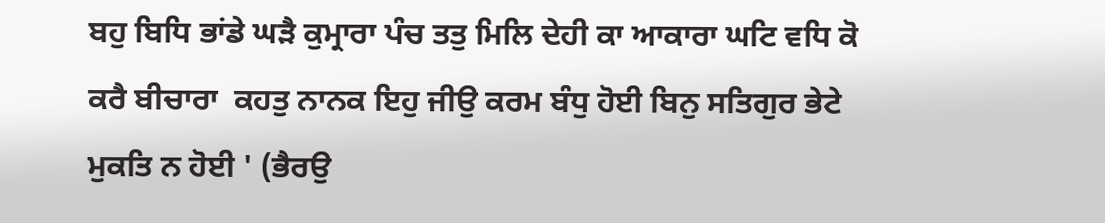ਬਹੁ ਬਿਧਿ ਭਾਂਡੇ ਘੜੈ ਕੁਮ੍ਰਾਰਾ ਪੰਚ ਤਤੁ ਮਿਲਿ ਦੇਹੀ ਕਾ ਆਕਾਰਾ ਘਟਿ ਵਧਿ ਕੋ ਕਰੈ ਬੀਚਾਰਾ  ਕਹਤੁ ਨਾਨਕ ਇਹੁ ਜੀਉ ਕਰਮ ਬੰਧੁ ਹੋਈ ਬਿਨੁ ਸਤਿਗੁਰ ਭੇਟੇ ਮੁਕਤਿ ਨ ਹੋਈ ' (ਭੈਰਉ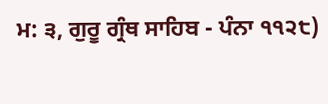ਮ: ੩, ਗੁਰੂ ਗ੍ਰੰਥ ਸਾਹਿਬ - ਪੰਨਾ ੧੧੨੮)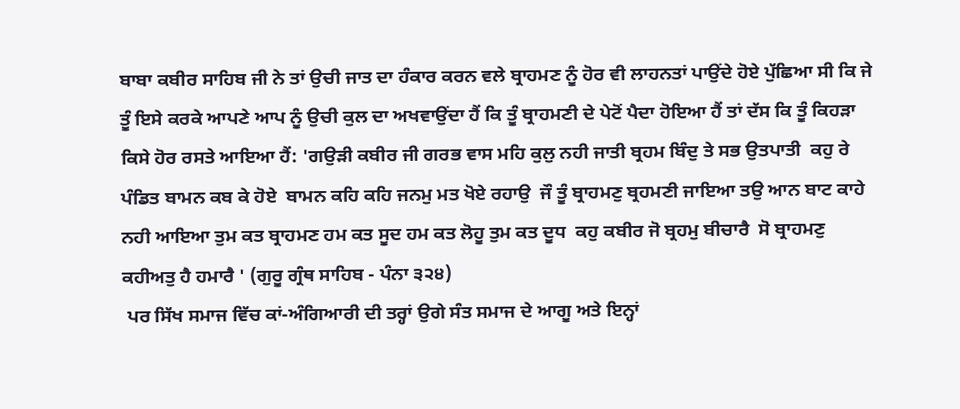ਬਾਬਾ ਕਬੀਰ ਸਾਹਿਬ ਜੀ ਨੇ ਤਾਂ ਉਚੀ ਜਾਤ ਦਾ ਹੰਕਾਰ ਕਰਨ ਵਲੇ ਬ੍ਰਾਹਮਣ ਨੂੰ ਹੋਰ ਵੀ ਲਾਹਨਤਾਂ ਪਾਉਂਦੇ ਹੋਏ ਪੁੱਛਿਆ ਸੀ ਕਿ ਜੇ ਤੂੰ ਇਸੇ ਕਰਕੇ ਆਪਣੇ ਆਪ ਨੂੰ ਉਚੀ ਕੁਲ ਦਾ ਅਖਵਾਉਂਦਾ ਹੈਂ ਕਿ ਤੂੰ ਬ੍ਰਾਹਮਣੀ ਦੇ ਪੇਟੋਂ ਪੈਦਾ ਹੋਇਆ ਹੈਂ ਤਾਂ ਦੱਸ ਕਿ ਤੂੰ ਕਿਹੜਾ ਕਿਸੇ ਹੋਰ ਰਸਤੇ ਆਇਆ ਹੈਂ: 'ਗਉੜੀ ਕਬੀਰ ਜੀ ਗਰਭ ਵਾਸ ਮਹਿ ਕੁਲੁ ਨਹੀ ਜਾਤੀ ਬ੍ਰਹਮ ਬਿੰਦੁ ਤੇ ਸਭ ਉਤਪਾਤੀ  ਕਹੁ ਰੇ ਪੰਡਿਤ ਬਾਮਨ ਕਬ ਕੇ ਹੋਏ  ਬਾਮਨ ਕਹਿ ਕਹਿ ਜਨਮੁ ਮਤ ਖੋਏ ਰਹਾਉ  ਜੌ ਤੂੰ ਬ੍ਰਾਹਮਣੁ ਬ੍ਰਹਮਣੀ ਜਾਇਆ ਤਉ ਆਨ ਬਾਟ ਕਾਹੇ ਨਹੀ ਆਇਆ ਤੁਮ ਕਤ ਬ੍ਰਾਹਮਣ ਹਮ ਕਤ ਸੂਦ ਹਮ ਕਤ ਲੋਹੂ ਤੁਮ ਕਤ ਦੂਧ  ਕਹੁ ਕਬੀਰ ਜੋ ਬ੍ਰਹਮੁ ਬੀਚਾਰੈ  ਸੋ ਬ੍ਰਾਹਮਣੁ ਕਹੀਅਤੁ ਹੈ ਹਮਾਰੈ ' (ਗੁਰੂ ਗ੍ਰੰਥ ਸਾਹਿਬ - ਪੰਨਾ ੩੨੪)
 ਪਰ ਸਿੱਖ ਸਮਾਜ ਵਿੱਚ ਕਾਂ-ਅੰਗਿਆਰੀ ਦੀ ਤਰ੍ਹਾਂ ਉਗੇ ਸੰਤ ਸਮਾਜ ਦੇ ਆਗੂ ਅਤੇ ਇਨ੍ਹਾਂ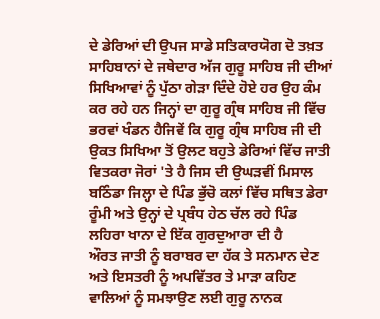ਦੇ ਡੇਰਿਆਂ ਦੀ ਉਪਜ ਸਾਡੇ ਸਤਿਕਾਰਯੋਗ ਦੋ ਤਖ਼ਤ ਸਾਹਿਬਾਨਾਂ ਦੇ ਜਥੇਦਾਰ ਅੱਜ ਗੁਰੂ ਸਾਹਿਬ ਜੀ ਦੀਆਂ ਸਿਖਿਆਵਾਂ ਨੂੰ ਪੁੱਠਾ ਗੇੜਾ ਦਿੰਦੇ ਹੋਏ ਹਰ ਉਹ ਕੰਮ ਕਰ ਰਹੇ ਹਨ ਜਿਨ੍ਹਾਂ ਦਾ ਗੁਰੂ ਗ੍ਰੰਥ ਸਾਹਿਬ ਜੀ ਵਿੱਚ ਭਰਵਾਂ ਖੰਡਨ ਹੈਜਿਵੇਂ ਕਿ ਗੁਰੂ ਗ੍ਰੰਥ ਸਾਹਿਬ ਜੀ ਦੀ ਉਕਤ ਸਿਖਿਆ ਤੋਂ ਉਲਟ ਬਹੁਤੇ ਡੇਰਿਆਂ ਵਿੱਚ ਜਾਤੀ ਵਿਤਕਰਾ ਜੋਰਾਂ 'ਤੇ ਹੈ ਜਿਸ ਦੀ ਉਘੜਵੀਂ ਮਿਸਾਲ ਬਠਿੰਡਾ ਜਿਲ੍ਹਾ ਦੇ ਪਿੰਡ ਭੁੱਚੋ ਕਲਾਂ ਵਿੱਚ ਸਥਿਤ ਡੇਰਾ ਰੂੰਮੀ ਅਤੇ ਉਨ੍ਹਾਂ ਦੇ ਪ੍ਰਬੰਧ ਹੇਠ ਚੱਲ ਰਹੇ ਪਿੰਡ ਲਹਿਰਾ ਖਾਨਾ ਦੇ ਇੱਕ ਗੁਰਦੁਆਰਾ ਦੀ ਹੈ
ਔਰਤ ਜਾਤੀ ਨੂੰ ਬਰਾਬਰ ਦਾ ਹੱਕ ਤੇ ਸਨਮਾਨ ਦੇਣ ਅਤੇ ਇਸਤਰੀ ਨੂੰ ਅਪਵਿੱਤਰ ਤੇ ਮਾੜਾ ਕਹਿਣ ਵਾਲਿਆਂ ਨੂੰ ਸਮਝਾਉਣ ਲਈ ਗੁਰੂ ਨਾਨਕ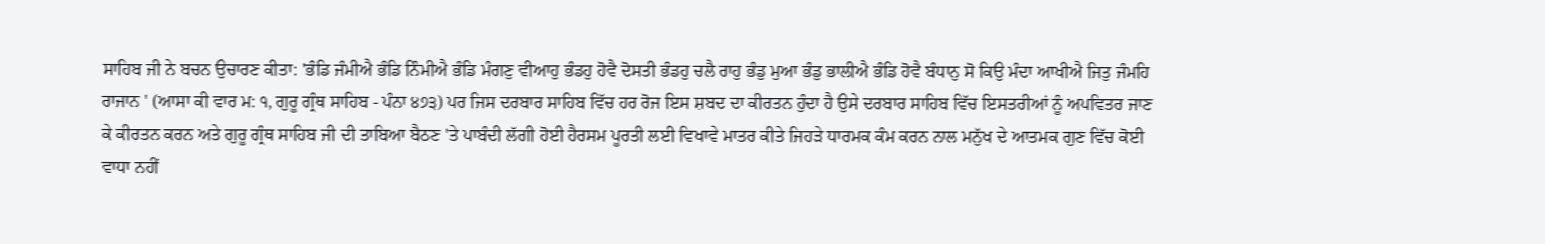ਸਾਹਿਬ ਜੀ ਨੇ ਬਚਨ ਉਚਾਰਣ ਕੀਤਾ: 'ਭੰਡਿ ਜੰਮੀਐ ਭੰਡਿ ਨਿੰਮੀਐ ਭੰਡਿ ਮੰਗਣੁ ਵੀਆਹੁ ਭੰਡਹੁ ਹੋਵੈ ਦੋਸਤੀ ਭੰਡਹੁ ਚਲੈ ਰਾਹੁ ਭੰਡੁ ਮੁਆ ਭੰਡੁ ਭਾਲੀਐ ਭੰਡਿ ਹੋਵੈ ਬੰਧਾਨੁ ਸੋ ਕਿਉ ਮੰਦਾ ਆਖੀਐ ਜਿਤੁ ਜੰਮਹਿ ਰਾਜਾਨ ' (ਆਸਾ ਕੀ ਵਾਰ ਮ: ੧, ਗੁਰੂ ਗ੍ਰੰਥ ਸਾਹਿਬ - ਪੰਨਾ ੪੭੩) ਪਰ ਜਿਸ ਦਰਬਾਰ ਸਾਹਿਬ ਵਿੱਚ ਹਰ ਰੋਜ ਇਸ ਸ਼ਬਦ ਦਾ ਕੀਰਤਨ ਹੁੰਦਾ ਹੈ ਉਸੇ ਦਰਬਾਰ ਸਾਹਿਬ ਵਿੱਚ ਇਸਤਰੀਆਂ ਨੂੰ ਅਪਵਿਤਰ ਜਾਣ ਕੇ ਕੀਰਤਨ ਕਰਨ ਅਤੇ ਗੁਰੂ ਗ੍ਰੰਥ ਸਾਹਿਬ ਜੀ ਦੀ ਤਾਬਿਆ ਬੈਠਣ 'ਤੇ ਪਾਬੰਦੀ ਲੱਗੀ ਹੋਈ ਹੈਰਸਮ ਪੂਰਤੀ ਲਈ ਵਿਖਾਵੇ ਮਾਤਰ ਕੀਤੇ ਜਿਹੜੇ ਧਾਰਮਕ ਕੰਮ ਕਰਨ ਨਾਲ ਮਨੁੱਖ ਦੇ ਆਤਮਕ ਗੁਣ ਵਿੱਚ ਕੋਈ ਵਾਧਾ ਨਹੀਂ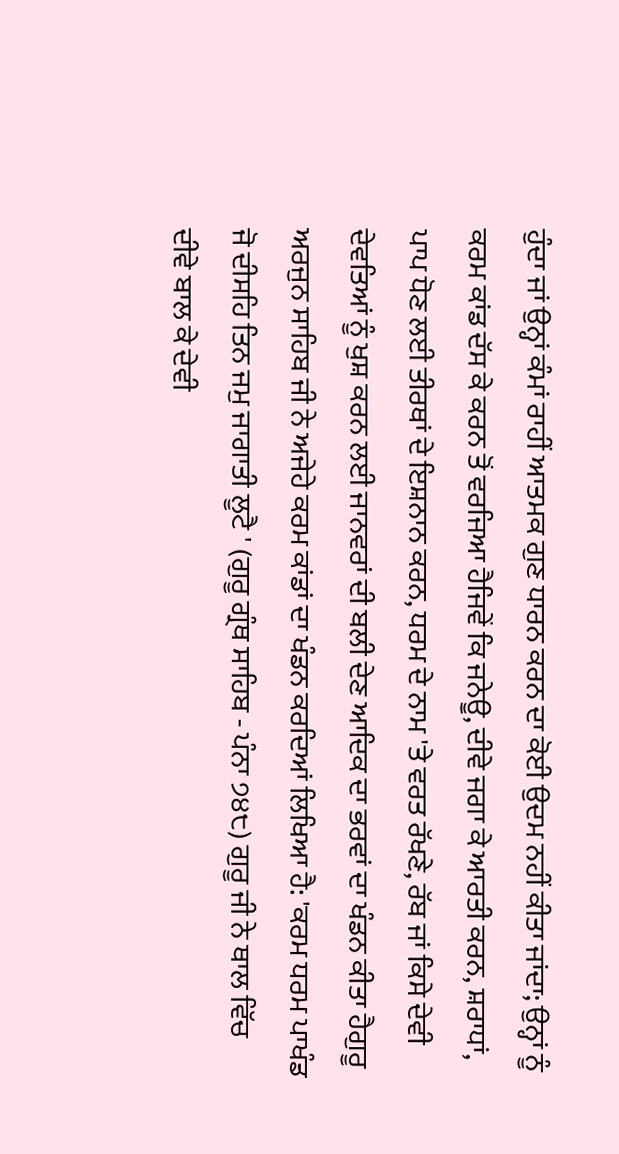ਹੁੰਦਾ ਜਾਂ ਉਨ੍ਹਾਂ ਕੰਮਾਂ ਰਾਹੀਂ ਆਤਮਕ ਗੁਣ ਧਾਰਨ ਕਰਨ ਦਾ ਕੋਈ ਉਦਮ ਨਹੀਂ ਕੀਤਾ ਜਾਂਦਾ; ਉਨ੍ਹਾਂ ਨੂੰ ਕਰਮ ਕਾਂਡ ਦੱਸ ਕੇ ਕਰਨ ਤੋਂ ਵਰਜਿਆ ਹੈਜਿਵੇਂ ਕਿ ਜਨੇਊ, ਦੀਵੇ ਜਗਾ ਕੇ ਆਰਤੀ ਕਰਨ, ਸ਼ਰਾਧਾਂ, ਪਾਪ ਧੋਣ ਲਈ ਤੀਰਥਾਂ ਦੇ ਇਸ਼ਨਾਨ ਕਰਨ, ਧਰਮ ਦੇ ਨਾਮ 'ਤੇ ਵਰਤ ਰੱਖਣੇ, ਰੱਬ ਜਾਂ ਕਿਸੇ ਦੇਵੀ ਦੇਵਤਿਆਂ ਨੂੰ ਖੁਸ਼ ਕਰਨ ਲਈ ਜਾਨਵਰਾਂ ਦੀ ਬਲੀ ਦੇਣ ਆਦਿਕ ਦਾ ਭਰਵਾਂ ਦਾ ਖੰਡਨ ਕੀਤਾ ਹੈਗੁਰੂ ਅਰਜੁਨ ਸਾਹਿਬ ਜੀ ਨੇ ਅਜੇਹੇ ਕਰਮ ਕਾਂਡਾਂ ਦਾ ਖੰਡਨ ਕਰਦਿਆਂ ਲਿਖਿਆ ਹੈ: 'ਕਰਮ ਧਰਮ ਪਾਖੰਡ ਜੋ ਦੀਸਹਿ ਤਿਨ ਜਮੁ ਜਾਗਾਤੀ ਲੂਟੈ ' (ਗੁਰੂ ਗ੍ਰੰਥ ਸਾਹਿਬ - ਪੰਨਾ ੭੪੮) ਗੁਰੂ ਜੀ ਨੇ ਥਾਲ ਵਿੱਚ ਦੀਵੇ ਬਾਲ ਕੇ ਦੇਵੀ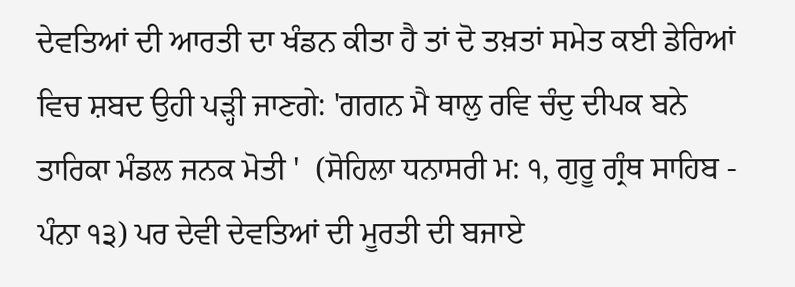ਦੇਵਤਿਆਂ ਦੀ ਆਰਤੀ ਦਾ ਖੰਡਨ ਕੀਤਾ ਹੈ ਤਾਂ ਦੋ ਤਖ਼ਤਾਂ ਸਮੇਤ ਕਈ ਡੇਰਿਆਂ ਵਿਚ ਸ਼ਬਦ ਉਹੀ ਪੜ੍ਹੀ ਜਾਣਗੇ: 'ਗਗਨ ਮੈ ਥਾਲੁ ਰਵਿ ਚੰਦੁ ਦੀਪਕ ਬਨੇ ਤਾਰਿਕਾ ਮੰਡਲ ਜਨਕ ਮੋਤੀ '  (ਸੋਹਿਲਾ ਧਨਾਸਰੀ ਮ: ੧, ਗੁਰੂ ਗ੍ਰੰਥ ਸਾਹਿਬ - ਪੰਨਾ ੧੩) ਪਰ ਦੇਵੀ ਦੇਵਤਿਆਂ ਦੀ ਮੂਰਤੀ ਦੀ ਬਜਾਏ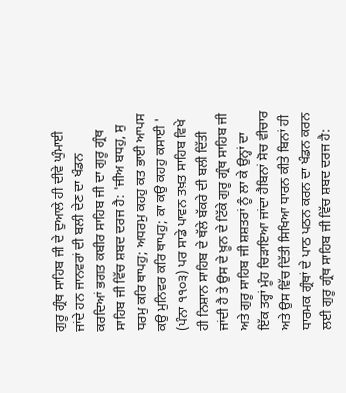ਗੁਰੂ ਗ੍ਰੰਥ ਸਾਹਿਬ ਜੀ ਦੇ ਦੁਆਲੇ ਹੀ ਦੀਵੇ ਘੁੰਮਾਈ ਜਾਂਦੇ ਹਨ ਜਾਨਵਰਾਂ ਦੀ ਬਲੀ ਦੇਣ ਦਾ ਖੰਡਨ ਕਰਦਿਆਂ ਭਗਤ ਕਬੀਰ ਸਾਹਿਬ ਜੀ ਦਾ ਗੁਰੂ ਗ੍ਰੰਥ ਸਾਹਿਬ ਜੀ ਵਿੱਚ ਸ਼ਬਦ ਦਰਜ ਹੈ: 'ਜੀਅ ਬਧਹੁ, ਸੁ ਧਰਮੁ ਕਰਿ ਥਾਪਹੁ; ਅਧਰਮੁ ਕਹਹੁ ਕਤ ਭਾਈ ਆਪਸ ਕਉ ਮੁਨਿਵਰ ਕਰਿ ਥਾਪਹੁ; ਕਾ ਕਉ ਕਹਹੁ ਕਸਾਈ ' (ਪੰਨਾ ੧੧੦੩) ਪਰ ਸਾਡੇ ਪਾਵਨ ਤਖ਼ਤ ਸਾਹਿਬ ਵਿਖੇ ਹੀ ਨਿਸ਼ਾਨ ਸਾਹਿਬ ਦੇ ਥੱਲੇ ਬੱਕਰੇ ਦੀ ਬਲੀ ਦਿੱਤੀ ਜਾਂਦੀ ਹੈ ਤੇ ਉਸ ਦੇ ਖ਼ੂਨ ਦੇ ਟਿੱਕੇ ਗੁਰੂ ਗ੍ਰੰਥ ਸਾਹਿਬ ਜੀ ਅਤੇ ਗੁਰੂ ਸਾਹਿਬ ਜੀ ਸ਼ਸ਼ਤਰਾਂ ਨੂੰ ਲਾ ਕੇ ਉਨ੍ਹਾਂ ਦਾ ਇੱਕ ਤਰ੍ਹਾਂ ਮੂੰਹ ਚਿੜਾਇਆ ਜਾਂਦਾ ਹੈਬਿਨਾਂ ਸੋਚ ਵੀਚਾਰ ਅਤੇ ਉਸ ਵਿੱਚ ਦਿੱਤੀ ਸਿਖਿਆ ਧਾਰਨ ਕੀਤੇ ਬਿਨਾਂ ਹੀ ਧਾਰਮਕ ਗ੍ਰੰਥਾਂ ਦੇ ਪਾਠ ਪਠਨ ਕਰਨ ਦਾ ਖੰਡਨ ਕਰਨ ਲਈ ਗੁਰੂ ਗ੍ਰੰਥ ਸਾਹਿਬ ਜੀ ਵਿੱਚ ਸ਼ਬਦ ਦਰਜ ਹੈ: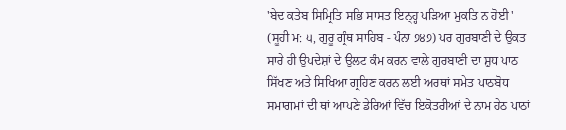'ਬੇਦ ਕਤੇਬ ਸਿਮ੍ਰਿਤਿ ਸਭਿ ਸਾਸਤ ਇਨ੍ਹ੍ਹ ਪੜਿਆ ਮੁਕਤਿ ਨ ਹੋਈ ' (ਸੂਹੀ ਮ: ੫, ਗੁਰੂ ਗ੍ਰੰਥ ਸਾਹਿਬ - ਪੰਨਾ ੭੪੭) ਪਰ ਗੁਰਬਾਣੀ ਦੇ ਉਕਤ ਸਾਰੇ ਹੀ ਉਪਦੇਸ਼ਾਂ ਦੇ ਉਲਟ ਕੰਮ ਕਰਨ ਵਾਲੇ ਗੁਰਬਾਣੀ ਦਾ ਸ਼ੁਧ ਪਾਠ ਸਿੱਖਣ ਅਤੇ ਸਿਖਿਆ ਗ੍ਰਹਿਣ ਕਰਨ ਲਈ ਅਰਥਾਂ ਸਮੇਤ ਪਾਠਬੋਧ ਸਮਾਗਮਾਂ ਦੀ ਥਾਂ ਆਪਣੇ ਡੇਰਿਆਂ ਵਿੱਚ ਇਕੋਤਰੀਆਂ ਦੇ ਨਾਮ ਹੇਠ ਪਾਠਾਂ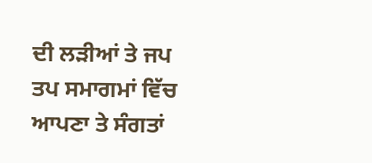ਦੀ ਲੜੀਆਂ ਤੇ ਜਪ ਤਪ ਸਮਾਗਮਾਂ ਵਿੱਚ ਆਪਣਾ ਤੇ ਸੰਗਤਾਂ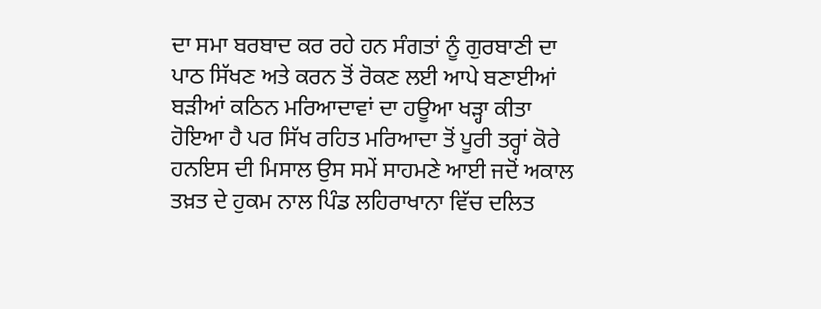ਦਾ ਸਮਾ ਬਰਬਾਦ ਕਰ ਰਹੇ ਹਨ ਸੰਗਤਾਂ ਨੂੰ ਗੁਰਬਾਣੀ ਦਾ ਪਾਠ ਸਿੱਖਣ ਅਤੇ ਕਰਨ ਤੋਂ ਰੋਕਣ ਲਈ ਆਪੇ ਬਣਾਈਆਂ ਬੜੀਆਂ ਕਠਿਨ ਮਰਿਆਦਾਵਾਂ ਦਾ ਹਊਆ ਖੜ੍ਹਾ ਕੀਤਾ ਹੋਇਆ ਹੈ ਪਰ ਸਿੱਖ ਰਹਿਤ ਮਰਿਆਦਾ ਤੋਂ ਪੂਰੀ ਤਰ੍ਹਾਂ ਕੋਰੇ ਹਨਇਸ ਦੀ ਮਿਸਾਲ ਉਸ ਸਮੇਂ ਸਾਹਮਣੇ ਆਈ ਜਦੋਂ ਅਕਾਲ ਤਖ਼ਤ ਦੇ ਹੁਕਮ ਨਾਲ ਪਿੰਡ ਲਹਿਰਾਖਾਨਾ ਵਿੱਚ ਦਲਿਤ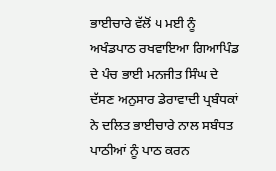ਭਾਈਚਾਰੇ ਵੱਲੋਂ ੫ ਮਈ ਨੂੰ ਅਖੰਡਪਾਠ ਰਖਵਾਇਆ ਗਿਆਪਿੰਡ ਦੇ ਪੰਚ ਭਾਈ ਮਨਜੀਤ ਸਿੰਘ ਦੇ ਦੱਸਣ ਅਨੁਸਾਰ ਡੇਰਾਵਾਦੀ ਪ੍ਰਬੰਧਕਾਂ ਨੇ ਦਲਿਤ ਭਾਈਚਾਰੇ ਨਾਲ ਸਬੰਧਤ ਪਾਠੀਆਂ ਨੂੰ ਪਾਠ ਕਰਨ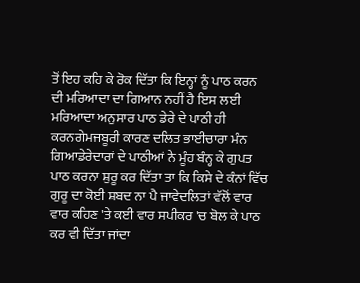ਤੋਂ ਇਹ ਕਹਿ ਕੇ ਰੋਕ ਦਿੱਤਾ ਕਿ ਇਨ੍ਹਾਂ ਨੂੰ ਪਾਠ ਕਰਨ ਦੀ ਮਰਿਆਦਾ ਦਾ ਗਿਆਨ ਨਹੀਂ ਹੈ ਇਸ ਲਈ ਮਰਿਆਦਾ ਅਨੁਸਾਰ ਪਾਠ ਡੇਰੇ ਦੇ ਪਾਠੀ ਹੀ ਕਰਨਗੇਮਜਬੂਰੀ ਕਾਰਣ ਦਲਿਤ ਭਾਈਚਾਰਾ ਮੰਨ ਗਿਆਡੇਰੇਦਾਰਾਂ ਦੇ ਪਾਠੀਆਂ ਨੇ ਮੂੰਹ ਬੰਨ੍ਹ ਕੇ ਗੁਪਤ ਪਾਠ ਕਰਨਾ ਸ਼ੁਰੂ ਕਰ ਦਿੱਤਾ ਤਾ ਕਿ ਕਿਸੇ ਦੇ ਕੰਨਾਂ ਵਿੱਚ ਗੁਰੂ ਦਾ ਕੋਈ ਸ਼ਬਦ ਨਾ ਪੈ ਜਾਵੇਦਲਿਤਾਂ ਵੱਲੋਂ ਵਾਰ ਵਾਰ ਕਹਿਣ 'ਤੇ ਕਈ ਵਾਰ ਸਪੀਕਰ 'ਚ ਬੋਲ ਕੇ ਪਾਠ ਕਰ ਵੀ ਦਿੱਤਾ ਜਾਂਦਾ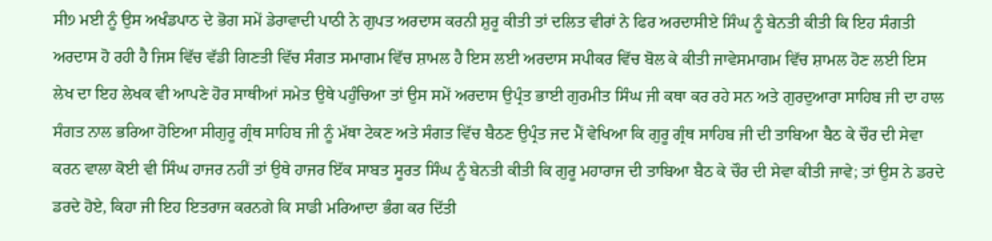ਸੀ੭ ਮਈ ਨੂੰ ਉਸ ਅਖੰਡਪਾਠ ਦੇ ਭੋਗ ਸਮੇਂ ਡੇਰਾਵਾਦੀ ਪਾਠੀ ਨੇ ਗੁਪਤ ਅਰਦਾਸ ਕਰਨੀ ਸ਼ੁਰੂ ਕੀਤੀ ਤਾਂ ਦਲਿਤ ਵੀਰਾਂ ਨੇ ਫਿਰ ਅਰਦਾਸੀਏ ਸਿੰਘ ਨੂੰ ਬੇਨਤੀ ਕੀਤੀ ਕਿ ਇਹ ਸੰਗਤੀ ਅਰਦਾਸ ਹੋ ਰਹੀ ਹੈ ਜਿਸ ਵਿੱਚ ਵੱਡੀ ਗਿਣਤੀ ਵਿੱਚ ਸੰਗਤ ਸਮਾਗਮ ਵਿੱਚ ਸ਼ਾਮਲ ਹੈ ਇਸ ਲਈ ਅਰਦਾਸ ਸਪੀਕਰ ਵਿੱਚ ਬੋਲ ਕੇ ਕੀਤੀ ਜਾਵੇਸਮਾਗਮ ਵਿੱਚ ਸ਼ਾਮਲ ਹੋਣ ਲਈ ਇਸ ਲੇਖ ਦਾ ਇਹ ਲੇਖਕ ਵੀ ਆਪਣੇ ਹੋਰ ਸਾਥੀਆਂ ਸਮੇਤ ਉਥੇ ਪਹੁੰਚਿਆ ਤਾਂ ਉਸ ਸਮੇਂ ਅਰਦਾਸ ਉਪ੍ਰੰਤ ਭਾਈ ਗੁਰਮੀਤ ਸਿੰਘ ਜੀ ਕਥਾ ਕਰ ਰਹੇ ਸਨ ਅਤੇ ਗੁਰਦੁਆਰਾ ਸਾਹਿਬ ਜੀ ਦਾ ਹਾਲ ਸੰਗਤ ਨਾਲ ਭਰਿਆ ਹੋਇਆ ਸੀਗੁਰੂ ਗ੍ਰੰਥ ਸਾਹਿਬ ਜੀ ਨੂੰ ਮੱਥਾ ਟੇਕਣ ਅਤੇ ਸੰਗਤ ਵਿੱਚ ਬੈਠਣ ਉਪ੍ਰੰਤ ਜਦ ਮੈਂ ਵੇਖਿਆ ਕਿ ਗੁਰੂ ਗ੍ਰੰਥ ਸਾਹਿਬ ਜੀ ਦੀ ਤਾਬਿਆ ਬੈਠ ਕੇ ਚੌਰ ਦੀ ਸੇਵਾ ਕਰਨ ਵਾਲਾ ਕੋਈ ਵੀ ਸਿੰਘ ਹਾਜਰ ਨਹੀਂ ਤਾਂ ਉਥੇ ਹਾਜਰ ਇੱਕ ਸਾਬਤ ਸੂਰਤ ਸਿੰਘ ਨੂੰ ਬੇਨਤੀ ਕੀਤੀ ਕਿ ਗੁਰੂ ਮਹਾਰਾਜ ਦੀ ਤਾਬਿਆ ਬੈਠ ਕੇ ਚੌਰ ਦੀ ਸੇਵਾ ਕੀਤੀ ਜਾਵੇ; ਤਾਂ ਉਸ ਨੇ ਡਰਦੇ ਡਰਦੇ ਹੋਏ, ਕਿਹਾ ਜੀ ਇਹ ਇਤਰਾਜ ਕਰਨਗੇ ਕਿ ਸਾਡੀ ਮਰਿਆਦਾ ਭੰਗ ਕਰ ਦਿੱਤੀ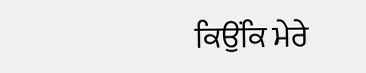ਕਿਉਂਕਿ ਮੇਰੇ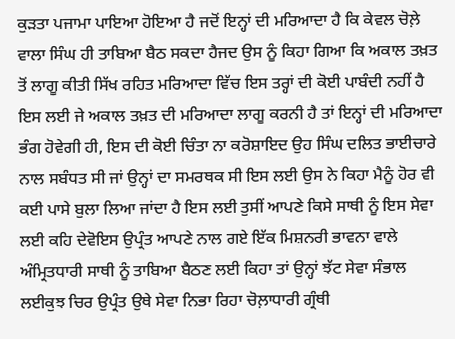ਕੁੜਤਾ ਪਜਾਮਾ ਪਾਇਆ ਹੋਇਆ ਹੈ ਜਦੋਂ ਇਨ੍ਹਾਂ ਦੀ ਮਰਿਆਦਾ ਹੈ ਕਿ ਕੇਵਲ ਚੋਲ਼ੇ ਵਾਲਾ ਸਿੰਘ ਹੀ ਤਾਬਿਆ ਬੈਠ ਸਕਦਾ ਹੈਜਦ ਉਸ ਨੂੰ ਕਿਹਾ ਗਿਆ ਕਿ ਅਕਾਲ ਤਖ਼ਤ ਤੋਂ ਲਾਗੂ ਕੀਤੀ ਸਿੱਖ ਰਹਿਤ ਮਰਿਆਦਾ ਵਿੱਚ ਇਸ ਤਰ੍ਹਾਂ ਦੀ ਕੋਈ ਪਾਬੰਦੀ ਨਹੀਂ ਹੈ ਇਸ ਲਈ ਜੇ ਅਕਾਲ ਤਖ਼ਤ ਦੀ ਮਰਿਆਦਾ ਲਾਗੂ ਕਰਨੀ ਹੈ ਤਾਂ ਇਨ੍ਹਾਂ ਦੀ ਮਰਿਆਦਾ ਭੰਗ ਹੋਵੇਗੀ ਹੀ, ਇਸ ਦੀ ਕੋਈ ਚਿੰਤਾ ਨਾ ਕਰੋਸ਼ਾਇਦ ਉਹ ਸਿੰਘ ਦਲਿਤ ਭਾਈਚਾਰੇ ਨਾਲ ਸਬੰਧਤ ਸੀ ਜਾਂ ਉਨ੍ਹਾਂ ਦਾ ਸਮਰਥਕ ਸੀ ਇਸ ਲਈ ਉਸ ਨੇ ਕਿਹਾ ਮੈਨੂੰ ਹੋਰ ਵੀ ਕਈ ਪਾਸੇ ਬੁਲਾ ਲਿਆ ਜਾਂਦਾ ਹੈ ਇਸ ਲਈ ਤੁਸੀਂ ਆਪਣੇ ਕਿਸੇ ਸਾਥੀ ਨੂੰ ਇਸ ਸੇਵਾ ਲਈ ਕਹਿ ਦੇਵੋਇਸ ਉਪ੍ਰੰਤ ਆਪਣੇ ਨਾਲ ਗਏ ਇੱਕ ਮਿਸ਼ਨਰੀ ਭਾਵਨਾ ਵਾਲੇ ਅੰਮ੍ਰਿਤਧਾਰੀ ਸਾਥੀ ਨੂੰ ਤਾਬਿਆ ਬੈਠਣ ਲਈ ਕਿਹਾ ਤਾਂ ਉਨ੍ਹਾਂ ਝੱਟ ਸੇਵਾ ਸੰਭਾਲ ਲਈਕੁਝ ਚਿਰ ਉਪ੍ਰੰਤ ਉਥੇ ਸੇਵਾ ਨਿਭਾ ਰਿਹਾ ਚੋਲ਼ਾਧਾਰੀ ਗ੍ਰੰਥੀ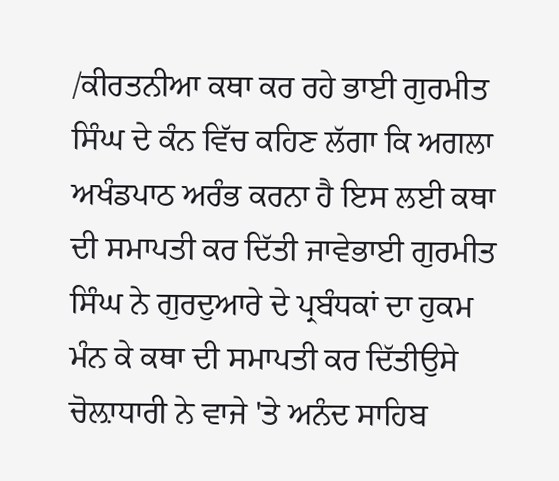/ਕੀਰਤਨੀਆ ਕਥਾ ਕਰ ਰਹੇ ਭਾਈ ਗੁਰਮੀਤ ਸਿੰਘ ਦੇ ਕੰਨ ਵਿੱਚ ਕਹਿਣ ਲੱਗਾ ਕਿ ਅਗਲਾ ਅਖੰਡਪਾਠ ਅਰੰਭ ਕਰਨਾ ਹੈ ਇਸ ਲਈ ਕਥਾ ਦੀ ਸਮਾਪਤੀ ਕਰ ਦਿੱਤੀ ਜਾਵੇਭਾਈ ਗੁਰਮੀਤ ਸਿੰਘ ਨੇ ਗੁਰਦੁਆਰੇ ਦੇ ਪ੍ਰਬੰਧਕਾਂ ਦਾ ਹੁਕਮ ਮੰਨ ਕੇ ਕਥਾ ਦੀ ਸਮਾਪਤੀ ਕਰ ਦਿੱਤੀਉਸੇ ਚੋਲ਼ਾਧਾਰੀ ਨੇ ਵਾਜੇ 'ਤੇ ਅਨੰਦ ਸਾਹਿਬ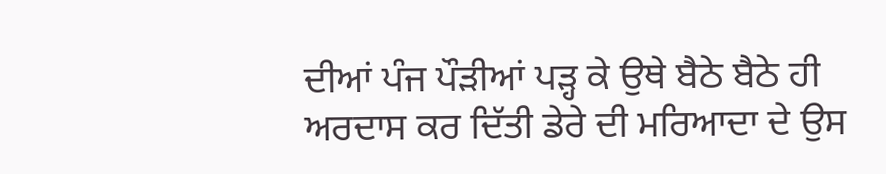ਦੀਆਂ ਪੰਜ ਪੌੜੀਆਂ ਪੜ੍ਹ ਕੇ ਉਥੇ ਬੈਠੇ ਬੈਠੇ ਹੀ ਅਰਦਾਸ ਕਰ ਦਿੱਤੀ ਡੇਰੇ ਦੀ ਮਰਿਆਦਾ ਦੇ ਉਸ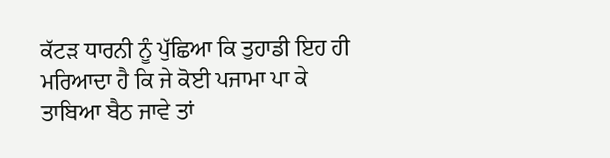ਕੱਟੜ ਧਾਰਨੀ ਨੂੰ ਪੁੱਛਿਆ ਕਿ ਤੁਹਾਡੀ ਇਹ ਹੀ ਮਰਿਆਦਾ ਹੈ ਕਿ ਜੇ ਕੋਈ ਪਜਾਮਾ ਪਾ ਕੇ ਤਾਬਿਆ ਬੈਠ ਜਾਵੇ ਤਾਂ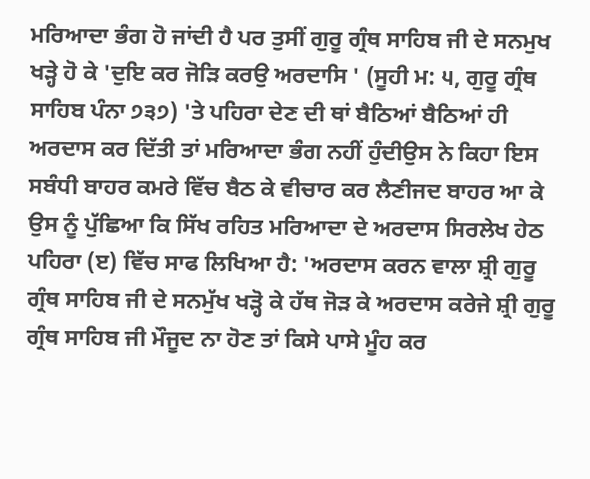ਮਰਿਆਦਾ ਭੰਗ ਹੋ ਜਾਂਦੀ ਹੈ ਪਰ ਤੁਸੀਂ ਗੁਰੂ ਗ੍ਰੰਥ ਸਾਹਿਬ ਜੀ ਦੇ ਸਨਮੁਖ ਖੜ੍ਹੇ ਹੋ ਕੇ 'ਦੁਇ ਕਰ ਜੋੜਿ ਕਰਉ ਅਰਦਾਸਿ ' (ਸੂਹੀ ਮ: ੫, ਗੁਰੂ ਗ੍ਰੰਥ ਸਾਹਿਬ ਪੰਨਾ ੭੩੭) 'ਤੇ ਪਹਿਰਾ ਦੇਣ ਦੀ ਥਾਂ ਬੈਠਿਆਂ ਬੈਠਿਆਂ ਹੀ ਅਰਦਾਸ ਕਰ ਦਿੱਤੀ ਤਾਂ ਮਰਿਆਦਾ ਭੰਗ ਨਹੀਂ ਹੁੰਦੀਉਸ ਨੇ ਕਿਹਾ ਇਸ ਸਬੰਧੀ ਬਾਹਰ ਕਮਰੇ ਵਿੱਚ ਬੈਠ ਕੇ ਵੀਚਾਰ ਕਰ ਲੈਣੀਜਦ ਬਾਹਰ ਆ ਕੇ ਉਸ ਨੂੰ ਪੁੱਛਿਆ ਕਿ ਸਿੱਖ ਰਹਿਤ ਮਰਿਆਦਾ ਦੇ ਅਰਦਾਸ ਸਿਰਲੇਖ ਹੇਠ ਪਹਿਰਾ (ੲ) ਵਿੱਚ ਸਾਫ ਲਿਖਿਆ ਹੈ: 'ਅਰਦਾਸ ਕਰਨ ਵਾਲਾ ਸ਼੍ਰੀ ਗੁਰੂ ਗ੍ਰੰਥ ਸਾਹਿਬ ਜੀ ਦੇ ਸਨਮੁੱਖ ਖੜ੍ਹੋ ਕੇ ਹੱਥ ਜੋੜ ਕੇ ਅਰਦਾਸ ਕਰੇਜੇ ਸ਼੍ਰੀ ਗੁਰੂ ਗ੍ਰੰਥ ਸਾਹਿਬ ਜੀ ਮੌਜੂਦ ਨਾ ਹੋਣ ਤਾਂ ਕਿਸੇ ਪਾਸੇ ਮੂੰਹ ਕਰ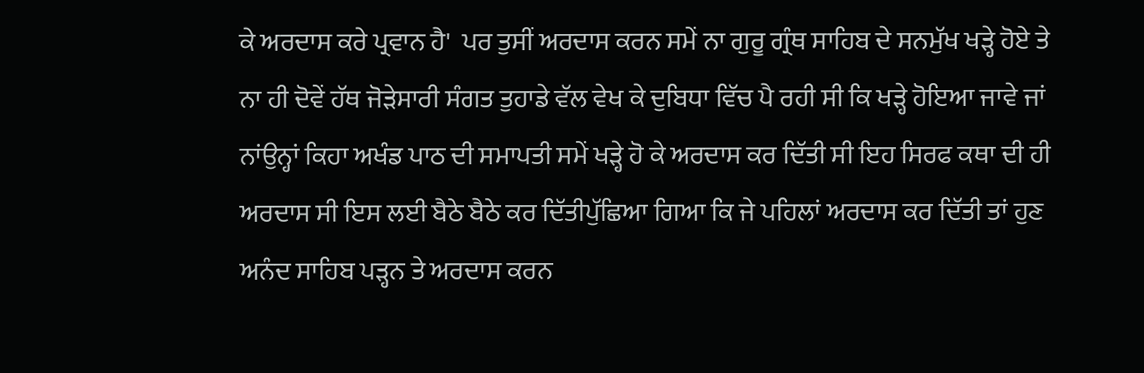ਕੇ ਅਰਦਾਸ ਕਰੇ ਪ੍ਰਵਾਨ ਹੈ'  ਪਰ ਤੁਸੀਂ ਅਰਦਾਸ ਕਰਨ ਸਮੇਂ ਨਾ ਗੁਰੂ ਗ੍ਰੰਥ ਸਾਹਿਬ ਦੇ ਸਨਮੁੱਖ ਖੜ੍ਹੇ ਹੋਏ ਤੇ ਨਾ ਹੀ ਦੋਵੇਂ ਹੱਥ ਜੋੜੇਸਾਰੀ ਸੰਗਤ ਤੁਹਾਡੇ ਵੱਲ ਵੇਖ ਕੇ ਦੁਬਿਧਾ ਵਿੱਚ ਪੈ ਰਹੀ ਸੀ ਕਿ ਖੜ੍ਹੇ ਹੋਇਆ ਜਾਵੇ ਜਾਂ ਨਾਂਉਨ੍ਹਾਂ ਕਿਹਾ ਅਖੰਡ ਪਾਠ ਦੀ ਸਮਾਪਤੀ ਸਮੇਂ ਖੜ੍ਹੇ ਹੋ ਕੇ ਅਰਦਾਸ ਕਰ ਦਿੱਤੀ ਸੀ ਇਹ ਸਿਰਫ ਕਥਾ ਦੀ ਹੀ ਅਰਦਾਸ ਸੀ ਇਸ ਲਈ ਬੈਠੇ ਬੈਠੇ ਕਰ ਦਿੱਤੀਪੁੱਛਿਆ ਗਿਆ ਕਿ ਜੇ ਪਹਿਲਾਂ ਅਰਦਾਸ ਕਰ ਦਿੱਤੀ ਤਾਂ ਹੁਣ ਅਨੰਦ ਸਾਹਿਬ ਪੜ੍ਹਨ ਤੇ ਅਰਦਾਸ ਕਰਨ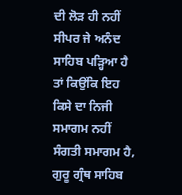ਦੀ ਲੋੜ ਹੀ ਨਹੀਂ ਸੀਪਰ ਜੇ ਅਨੰਦ ਸਾਹਿਬ ਪੜ੍ਹਿਆ ਹੈ ਤਾਂ ਕਿਉਂਕਿ ਇਹ ਕਿਸੇ ਦਾ ਨਿਜੀ ਸਮਾਗਮ ਨਹੀਂ ਸੰਗਤੀ ਸਮਾਗਮ ਹੈ, ਗੁਰੂ ਗ੍ਰੰਥ ਸਾਹਿਬ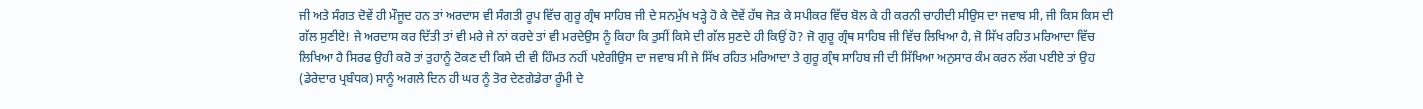ਜੀ ਅਤੇ ਸੰਗਤ ਦੋਵੇਂ ਹੀ ਮੌਜੂਦ ਹਨ ਤਾਂ ਅਰਦਾਸ ਵੀ ਸੰਗਤੀ ਰੂਪ ਵਿੱਚ ਗੁਰੂ ਗ੍ਰੰਥ ਸਾਹਿਬ ਜੀ ਦੇ ਸਨਮੁੱਖ ਖੜ੍ਹੇ ਹੋ ਕੇ ਦੋਵੇਂ ਹੱਥ ਜੋੜ ਕੇ ਸਪੀਕਰ ਵਿੱਚ ਬੋਲ ਕੇ ਹੀ ਕਰਨੀ ਚਾਹੀਦੀ ਸੀਉਸ ਦਾ ਜਵਾਬ ਸੀ, ਜੀ ਕਿਸ ਕਿਸ ਦੀ ਗੱਲ ਸੁਣੀਏ! ਜੇ ਅਰਦਾਸ ਕਰ ਦਿੱਤੀ ਤਾਂ ਵੀ ਮਰੇ ਜੇ ਨਾਂ ਕਰਦੇ ਤਾਂ ਵੀ ਮਰਦੇਉਸ ਨੂੰ ਕਿਹਾ ਕਿ ਤੁਸੀਂ ਕਿਸੇ ਦੀ ਗੱਲ ਸੁਣਦੇ ਹੀ ਕਿਉਂ ਹੋ? ਜੋ ਗੁਰੂ ਗ੍ਰੰਥ ਸਾਹਿਬ ਜੀ ਵਿੱਚ ਲਿਖਿਆ ਹੈ, ਜੋ ਸਿੱਖ ਰਹਿਤ ਮਰਿਆਦਾ ਵਿੱਚ ਲਿਖਿਆ ਹੈ ਸਿਰਫ ਉਹੀ ਕਰੋ ਤਾਂ ਤੁਹਾਨੂੰ ਟੋਕਣ ਦੀ ਕਿਸੇ ਦੀ ਵੀ ਹਿੰਮਤ ਨਹੀਂ ਪਏਗੀਉਸ ਦਾ ਜਵਾਬ ਸੀ ਜੇ ਸਿੱਖ ਰਹਿਤ ਮਰਿਆਦਾ ਤੇ ਗੁਰੂ ਗ੍ਰੰਥ ਸਾਹਿਬ ਜੀ ਦੀ ਸਿੱਖਿਆ ਅਨੁਸਾਰ ਕੰਮ ਕਰਨ ਲੱਗ ਪਈਏ ਤਾਂ ਉਹ (ਡੇਰੇਦਾਰ ਪ੍ਰਬੰਧਕ) ਸਾਨੂੰ ਅਗਲੇ ਦਿਨ ਹੀ ਘਰ ਨੂੰ ਤੋਰ ਦੇਣਗੇਡੇਰਾ ਰੂੰਮੀ ਦੇ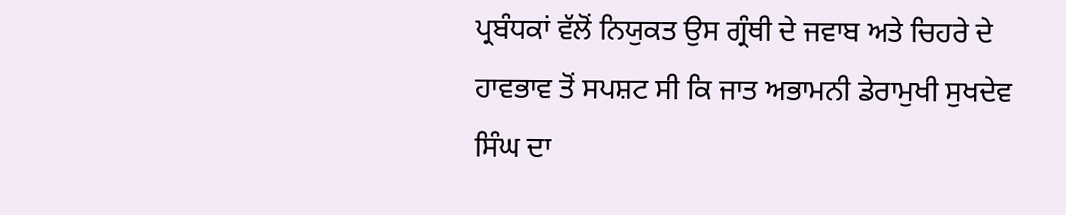ਪ੍ਰਬੰਧਕਾਂ ਵੱਲੋਂ ਨਿਯੁਕਤ ਉਸ ਗ੍ਰੰਥੀ ਦੇ ਜਵਾਬ ਅਤੇ ਚਿਹਰੇ ਦੇ ਹਾਵਭਾਵ ਤੋਂ ਸਪਸ਼ਟ ਸੀ ਕਿ ਜਾਤ ਅਭਾਮਨੀ ਡੇਰਾਮੁਖੀ ਸੁਖਦੇਵ ਸਿੰਘ ਦਾ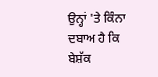ਉਨ੍ਹਾਂ 'ਤੇ ਕਿੰਨਾ ਦਬਾਅ ਹੈ ਕਿ ਬੇਸ਼ੱਕ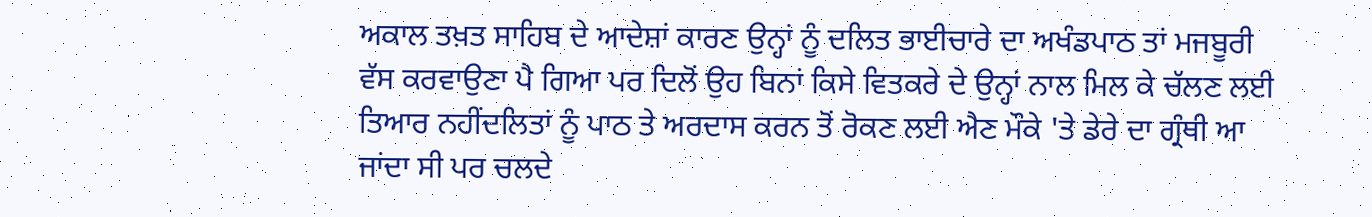ਅਕਾਲ ਤਖ਼ਤ ਸਾਹਿਬ ਦੇ ਆਦੇਸ਼ਾਂ ਕਾਰਣ ਉਨ੍ਹਾਂ ਨੂੰ ਦਲਿਤ ਭਾਈਚਾਰੇ ਦਾ ਅਖੰਡਪਾਠ ਤਾਂ ਮਜਬੂਰੀ ਵੱਸ ਕਰਵਾਉਣਾ ਪੈ ਗਿਆ ਪਰ ਦਿਲੋਂ ਉਹ ਬਿਨਾਂ ਕਿਸੇ ਵਿਤਕਰੇ ਦੇ ਉਨ੍ਹਾਂ ਨਾਲ ਮਿਲ ਕੇ ਚੱਲਣ ਲਈ ਤਿਆਰ ਨਹੀਂਦਲਿਤਾਂ ਨੂੰ ਪਾਠ ਤੇ ਅਰਦਾਸ ਕਰਨ ਤੋਂ ਰੋਕਣ ਲਈ ਐਣ ਮੌਕੇ 'ਤੇ ਡੇਰੇ ਦਾ ਗ੍ਰੰਥੀ ਆ ਜਾਂਦਾ ਸੀ ਪਰ ਚਲਦੇ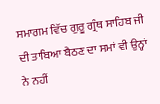ਸਮਾਗਮ ਵਿੱਚ ਗੁਰੂ ਗ੍ਰੰਥ ਸਾਹਿਬ ਜੀ ਦੀ ਤਾਬਿਆ ਬੈਠਣ ਦਾ ਸਮਾਂ ਵੀ ਉਨ੍ਹਾਂ ਨੇ ਨਹੀਂ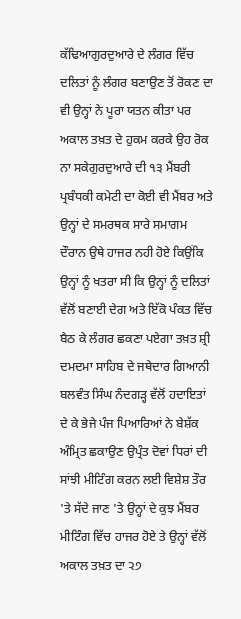ਕੱਢਿਆਗੁਰਦੁਆਰੇ ਦੇ ਲੰਗਰ ਵਿੱਚ ਦਲਿਤਾਂ ਨੂੰ ਲੰਗਰ ਬਣਾਉਣ ਤੋਂ ਰੋਕਣ ਦਾ ਵੀ ਉਨ੍ਹਾਂ ਨੇ ਪੂਰਾ ਯਤਨ ਕੀਤਾ ਪਰ ਅਕਾਲ ਤਖ਼ਤ ਦੇ ਹੁਕਮ ਕਰਕੇ ਉਹ ਰੋਕ ਨਾ ਸਕੇਗੁਰਦੁਆਰੇ ਦੀ ੧੩ ਮੈਂਬਰੀ ਪ੍ਰਬੰਧਕੀ ਕਮੇਟੀ ਦਾ ਕੋਈ ਵੀ ਮੈਂਬਰ ਅਤੇ ਉਨ੍ਹਾਂ ਦੇ ਸਮਰਥਕ ਸਾਰੇ ਸਮਾਗਮ ਦੌਰਾਨ ਉਥੇ ਹਾਜਰ ਨਹੀ ਹੋਏ ਕਿਉਂਕਿ ਉਨ੍ਹਾਂ ਨੂੰ ਖਤਰਾ ਸੀ ਕਿ ਉਨ੍ਹਾਂ ਨੂੰ ਦਲਿਤਾਂ ਵੱਲੋਂ ਬਣਾਈ ਦੇਗ ਅਤੇ ਇੱਕੋ ਪੰਕਤ ਵਿੱਚ ਬੈਠ ਕੇ ਲੰਗਰ ਛਕਣਾ ਪਏਗਾ ਤਖ਼ਤ ਸ਼੍ਰੀ ਦਮਦਮਾ ਸਾਹਿਬ ਦੇ ਜਥੇਦਾਰ ਗਿਆਨੀ ਬਲਵੰਤ ਸਿੰਘ ਨੰਦਗੜ੍ਹ ਵੱਲੋਂ ਹਦਾਇਤਾਂ ਦੇ ਕੇ ਭੇਜੇ ਪੰਜ ਪਿਆਰਿਆਂ ਨੇ ਬੇਸ਼ੱਕ ਅੰਮ੍ਰਿਤ ਛਕਾਉਣ ਉਪ੍ਰੰਤ ਦੋਵਾਂ ਧਿਰਾਂ ਦੀ ਸਾਂਝੀ ਮੀਟਿੰਗ ਕਰਨ ਲਈ ਵਿਸ਼ੇਸ਼ ਤੌਰ 'ਤੇ ਸੱਦੇ ਜਾਣ 'ਤੇ ਉਨ੍ਹਾਂ ਦੇ ਕੁਝ ਮੈਂਬਰ ਮੀਟਿੰਗ ਵਿੱਚ ਹਾਜਰ ਹੋਏ ਤੇ ਉਨ੍ਹਾਂ ਵੱਲੋਂ ਅਕਾਲ ਤਖ਼ਤ ਦਾ ੨੭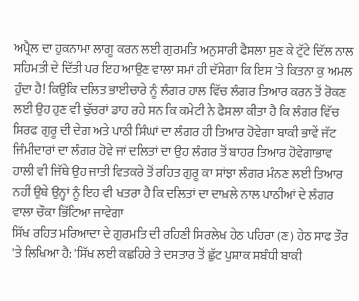ਅਪ੍ਰੈਲ ਦਾ ਹੁਕਨਾਮਾ ਲਾਗੂ ਕਰਨ ਲਈ ਗੁਰਮਤਿ ਅਨੁਸਾਰੀ ਫੈਸਲਾ ਸੁਣ ਕੇ ਟੁੱਟੇ ਦਿੱਲ ਨਾਲ ਸਹਿਮਤੀ ਦੇ ਦਿੱਤੀ ਪਰ ਇਹ ਆਉਣ ਵਾਲਾ ਸਮਾਂ ਹੀ ਦੱਸੇਗਾ ਕਿ ਇਸ 'ਤੇ ਕਿਤਨਾ ਕੁ ਅਮਲ ਹੁੰਦਾ ਹੈ! ਕਿਉਂਕਿ ਦਲਿਤ ਭਾਈਚਾਰੇ ਨੂੰ ਲੰਗਰ ਹਾਲ ਵਿੱਚ ਲੰਗਰ ਤਿਆਰ ਕਰਨ ਤੋਂ ਰੋਕਣ ਲਈ ਉਹ ਹੁਣ ਵੀ ਢੁੱਚਰਾਂ ਡਾਹ ਰਹੇ ਸਨ ਕਿ ਕਮੇਟੀ ਨੇ ਫੈਸਲਾ ਕੀਤਾ ਹੈ ਕਿ ਲੰਗਰ ਵਿੱਚ ਸਿਰਫ ਗੁਰੂ ਦੀ ਦੇਗ ਅਤੇ ਪਾਠੀ ਸਿੰਘਾਂ ਦਾ ਲੰਗਰ ਹੀ ਤਿਆਰ ਹੋਵੇਗਾ ਬਾਕੀ ਭਾਵੇਂ ਜੱਟ ਜਿੰਮੀਦਾਰਾਂ ਦਾ ਲੰਗਰ ਹੋਵੇ ਜਾਂ ਦਲਿਤਾਂ ਦਾ ਉਹ ਲੰਗਰ ਤੋਂ ਬਾਹਰ ਤਿਆਰ ਹੋਵੇਗਾਭਾਵ ਹਾਲੀ ਵੀ ਜਿੱਥੇ ਉਹ ਜਾਤੀ ਵਿਤਕਰੇ ਤੋਂ ਰਹਿਤ ਗੁਰੂ ਕਾ ਸਾਂਝਾ ਲੰਗਰ ਮੰਨਣ ਲਈ ਤਿਆਰ ਨਹੀਂ ਉਥੇ ਉਨ੍ਹਾਂ ਨੂੰ ਇਹ ਵੀ ਖਤਰਾ ਹੈ ਕਿ ਦਲਿਤਾਂ ਦਾ ਦਾਖ਼ਲੇ ਨਾਲ ਪਾਠੀਆਂ ਦੇ ਲੰਗਰ ਵਾਲਾ ਚੌਕਾ ਭਿੱਟਿਆ ਜਾਵੇਗਾ
ਸਿੱਖ ਰਹਿਤ ਮਰਿਆਦਾ ਦੇ ਗੁਰਮਤਿ ਦੀ ਰਹਿਣੀ ਸਿਰਲੇਖ ਹੇਠ ਪਹਿਰਾ (ਣ) ਹੇਠ ਸਾਫ ਤੌਰ 'ਤੇ ਲਿਖਿਆ ਹੈ: 'ਸਿੱਖ ਲਈ ਕਛਹਿਰੇ ਤੇ ਦਸਤਾਰ ਤੋਂ ਛੁੱਟ ਪੁਸ਼ਾਕ ਸਬੰਧੀ ਬਾਕੀ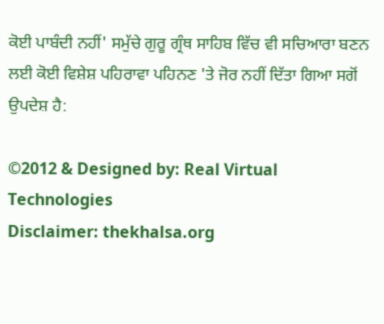ਕੋਈ ਪਾਬੰਦੀ ਨਹੀਂ' ਸਮੁੱਚੇ ਗੁਰੂ ਗ੍ਰੰਥ ਸਾਹਿਬ ਵਿੱਚ ਵੀ ਸਚਿਆਰਾ ਬਣਨ ਲਈ ਕੋਈ ਵਿਸ਼ੇਸ਼ ਪਹਿਰਾਵਾ ਪਹਿਨਣ 'ਤੇ ਜੋਰ ਨਹੀਂ ਦਿੱਤਾ ਗਿਆ ਸਗੋਂ ਉਪਦੇਸ਼ ਹੈ:

©2012 & Designed by: Real Virtual Technologies
Disclaimer: thekhalsa.org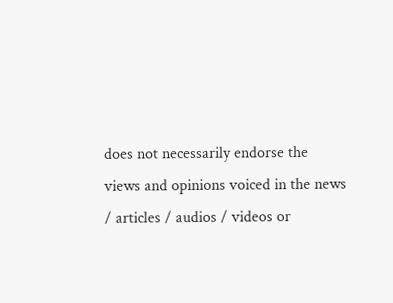does not necessarily endorse the views and opinions voiced in the news / articles / audios / videos or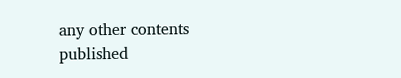any other contents published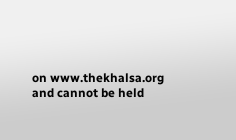on www.thekhalsa.org and cannot be held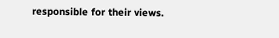responsible for their views.